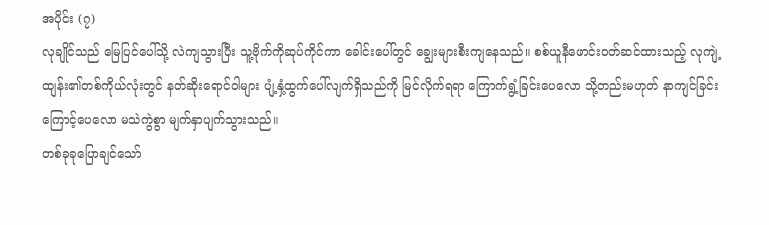အပိုင်း (၇)
လုချိုင်သည် မြေပြင်ပေါ်သို့ လဲကျသွားပြီး သူ့ဗိုက်ကိုဆုပ်ကိုင်ကာ ခေါင်းပေါ်တွင် ချွေးများစီးကျနေသည်။ စစ်ယူနီဖောင်းဝတ်ဆင်ထားသည့် လုကျဲ့ထျန်း၏တစ်ကိုယ်လုံးတွင် နတ်ဆိုးရောင်ဝါများ ပျံ့နှံ့ထွက်ပေါ်လျက်ရှိသည်ကို မြင်လိုက်ရရာ ကြောက်ရွံ့ခြင်းပေလော သို့တည်းမဟုတ် နာကျင်ခြင်းကြောင့်ပေလော မသဲကွဲစွာ မျက်နှာပျက်သွားသည်။
တစ်ခုခုပြောချင်သော်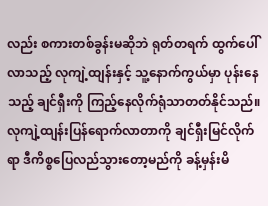လည်း စကားတစ်ခွန်းမဆိုဘဲ ရုတ်တရက် ထွက်ပေါ်လာသည့် လုကျဲ့ထျန်းနှင့် သူ့နောက်ကွယ်မှာ ပုန်းနေသည့် ချင်ရှီးကို ကြည့်နေလိုက်ရုံသာတတ်နိုင်သည်။
လုကျဲ့ထျန်းပြန်ရောက်လာတာကို ချင်ရှီးမြင်လိုက်ရာ ဒီကိစ္စပြေလည်သွားတော့မည်ကို ခန့်မှန်းမိ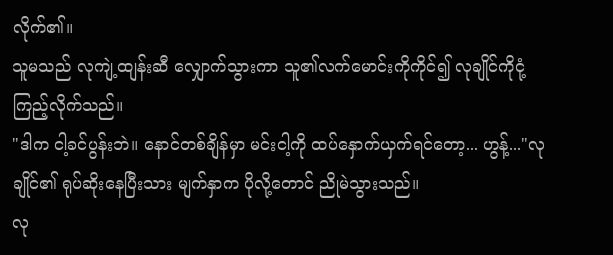လိုက်၏။
သူမသည် လုကျဲ့ထျန်းဆီ လျှောက်သွားကာ သူ၏လက်မောင်းကိုကိုင်၍ လုချိုင်ကိုငုံ့ကြည့်လိုက်သည်။
"ဒါက ငါ့ခင်ပွန်းဘဲ။ နောင်တစ်ချိန်မှာ မင်းငါ့ကို ထပ်နှောက်ယှက်ရင်တော့... ဟွန့်..."လုချိုင်၏ ရုပ်ဆိုးနေပြီးသား မျက်နှာက ပိုလို့တောင် ညိုမဲသွားသည်။
လု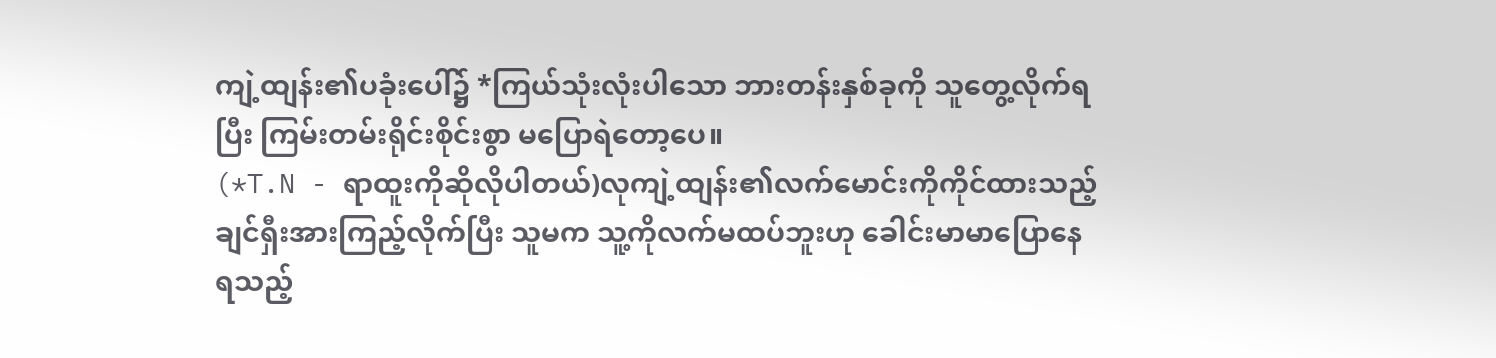ကျဲ့ထျန်း၏ပခုံးပေါ်၌ *ကြယ်သုံးလုံးပါသော ဘားတန်းနှစ်ခုကို သူတွေ့လိုက်ရပြီး ကြမ်းတမ်းရိုင်းစိုင်းစွာ မပြောရဲတော့ပေ။
(*T.N - ရာထူးကိုဆိုလိုပါတယ်)လုကျဲ့ထျန်း၏လက်မောင်းကိုကိုင်ထားသည့် ချင်ရှီးအားကြည့်လိုက်ပြီး သူမက သူ့ကိုလက်မထပ်ဘူးဟု ခေါင်းမာမာပြောနေရသည့်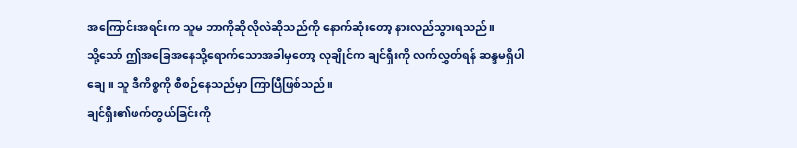အကြောင်းအရင်းက သူမ ဘာကိုဆိုလိုလဲဆိုသည်ကို နောက်ဆုံးတော့ နားလည်သွားရသည်။
သို့သော် ဤအခြေအနေသို့ရောက်သောအခါမှတော့ လုချိုင်က ချင်ရှီးကို လက်လွှတ်ရန် ဆန္ဒမရှိပါချေ။ သူ ဒီကိစ္စကို စီစဉ်နေသည်မှာ ကြာပြီဖြစ်သည်။
ချင်ရှီး၏ဖက်တွယ်ခြင်းကို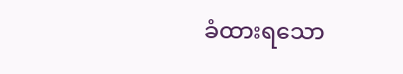ခံထားရသော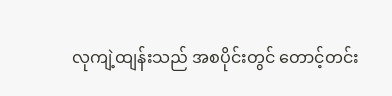လုကျဲ့ထျန်းသည် အစပိုင်းတွင် တောင့်တင်း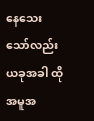နေသေးသော်လည်း ယခုအခါ ထိုအမူအ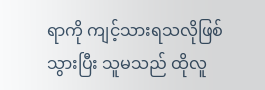ရာကို ကျင့်သားရသလိုဖြစ်သွားပြီး သူမသည် ထိုလူ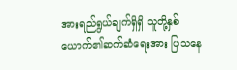အားရည်ရွယ်ချက်ရှိရှိ သူတို့နှစ်ယောက်၏ဆက်ဆံရေးအား ပြသနေ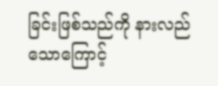ခြင်းဖြစ်သည်ကို နားလည်သောကြောင့်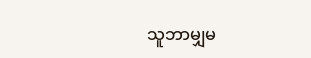သူဘာမျှမ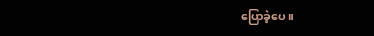ပြောခဲ့ပေ။